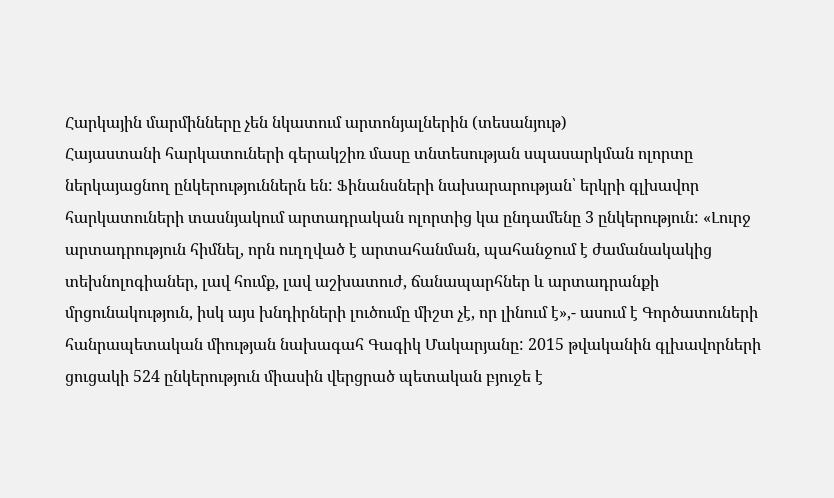Հարկային մարմինները չեն նկատում արտոնյալներին (տեսանյութ)
Հայաստանի հարկատուների գերակշիռ մասը տնտեսության սպասարկման ոլորտը ներկայացնող ընկերություններն են: Ֆինանսների նախարարության՝ երկրի գլխավոր հարկատուների տասնյակում արտադրական ոլորտից կա ընդամենը 3 ընկերություն: «Լուրջ արտադրություն հիմնել, որն ուղղված է արտահանման, պահանջում է ժամանակակից տեխնոլոգիաներ, լավ հումք, լավ աշխատուժ, ճանապարհներ և արտադրանքի մրցունակություն, իսկ այս խնդիրների լուծումը միշտ չէ, որ լինում է»,- ասում է Գործատուների հանրապետական միության նախագահ Գագիկ Մակարյանը: 2015 թվականին գլխավորների ցուցակի 524 ընկերություն միասին վերցրած պետական բյուջե է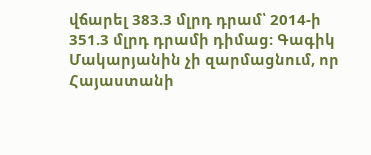վճարել 383.3 մլրդ դրամ՝ 2014-ի 351.3 մլրդ դրամի դիմաց: Գագիկ Մակարյանին չի զարմացնում, որ Հայաստանի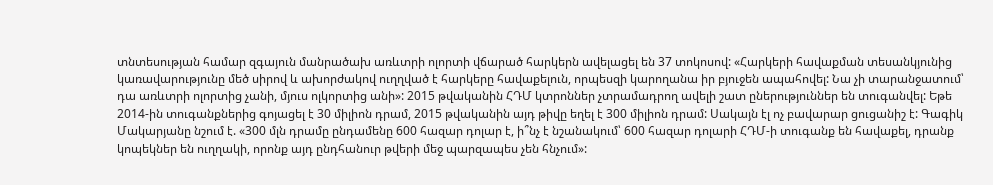տնտեսության համար զգայուն մանրածախ առևտրի ոլորտի վճարած հարկերն ավելացել են 37 տոկոսով: «Հարկերի հավաքման տեսանկյունից կառավարությունը մեծ սիրով և ախորժակով ուղղված է հարկերը հավաքելուն, որպեսզի կարողանա իր բյուջեն ապահովել: Նա չի տարանջատում՝ դա առևտրի ոլորտից չանի, մյուս ոլկորտից անի»: 2015 թվականին ՀԴՄ կտրոններ չտրամադրող ավելի շատ ըներություններ են տուգանվել: Եթե 2014-ին տուգանքներից գոյացել է 30 միլիոն դրամ, 2015 թվականին այդ թիվը եղել է 300 միլիոն դրամ: Սակայն էլ ոչ բավարար ցուցանիշ է: Գագիկ Մակարյանը նշում է. «300 մլն դրամը ընդամենը 600 հազար դոլար է, ի՞նչ է նշանակում՝ 600 հազար դոլարի ՀԴՄ-ի տուգանք են հավաքել, դրանք կոպեկներ են ուղղակի, որոնք այդ ընդհանուր թվերի մեջ պարզապես չեն հնչում»: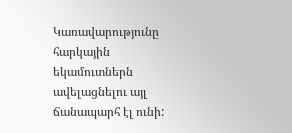Կառավարությունը հարկային եկամուտներն ավելացնելու այլ ճանապարհ էլ ունի: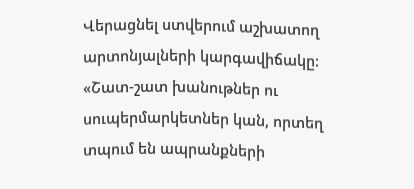Վերացնել ստվերում աշխատող արտոնյալների կարգավիճակը: «Շատ-շատ խանութներ ու սուպերմարկետներ կան, որտեղ տպում են ապրանքների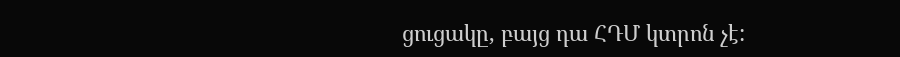ցուցակը, բայց դա ՀԴՄ կտրոն չէ: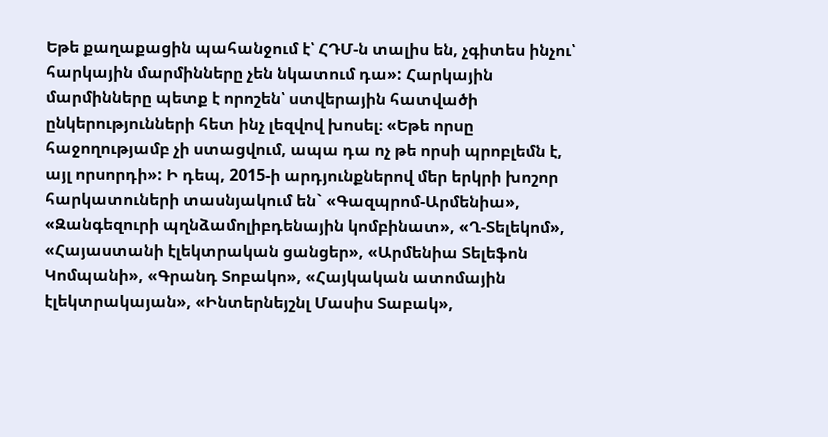Եթե քաղաքացին պահանջում է՝ ՀԴՄ-ն տալիս են, չգիտես ինչու՝ հարկային մարմինները չեն նկատում դա»: Հարկային մարմինները պետք է որոշեն՝ ստվերային հատվածի ընկերությունների հետ ինչ լեզվով խոսել։ «Եթե որսը հաջողությամբ չի ստացվում, ապա դա ոչ թե որսի պրոբլեմն է, այլ որսորդի»: Ի դեպ, 2015-ի արդյունքներով մեր երկրի խոշոր հարկատուների տասնյակում են` «Գազպրոմ-Արմենիա», «Զանգեզուրի պղնձամոլիբդենային կոմբինատ», «Ղ-Տելեկոմ», «Հայաստանի էլեկտրական ցանցեր», «Արմենիա Տելեֆոն Կոմպանի», «Գրանդ Տոբակո», «Հայկական ատոմային էլեկտրակայան», «Ինտերնեյշնլ Մասիս Տաբակ»,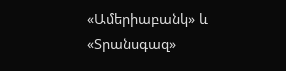«Ամերիաբանկ» և «Տրանսգազ»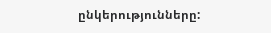ընկերությունները: